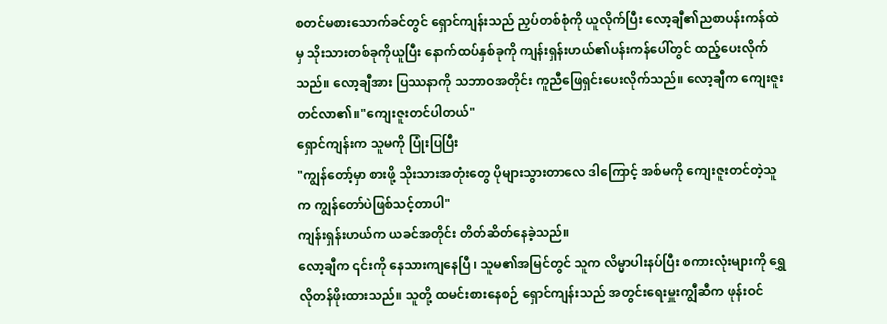စတင်မစားသောက်ခင်တွင် ရှောင်ကျန်းသည် ညှပ်တစ်စုံကို ယူလိုက်ပြီး လော့ချီ၏ညစာပန်းကန်ထဲမှ သိုးသားတစ်ခုကိုယူပြီး နောက်ထပ်နှစ်ခုကို ကျန်းရှန်းဟယ်၏ပန်းကန်ပေါ်တွင် ထည့်ပေးလိုက်သည်။ လော့ချီအား ပြဿနာကို သဘာဝအတိုင်း ကူညီဖြေရှင်းပေးလိုက်သည်။ လော့ချီက ကျေးဇူးတင်လာ၏။"ကျေးဇူးတင်ပါတယ်"
ရှောင်ကျန်းက သူမကို ပြုံးပြပြီး
"ကျွန်တော့်မှာ စားဖို့ သိုးသားအတုံးတွေ ပိုများသွားတာလေ ဒါကြောင့် အစ်မကို ကျေးဇူးတင်တဲ့သူက ကျွန်တော်ပဲဖြစ်သင့်တာပါ"
ကျန်းရှန်းဟယ်က ယခင်အတိုင်း တိတ်ဆိတ်နေခဲ့သည်။
လော့ချီက ၎င်းကို နေသားကျနေပြီ ၊ သူမ၏အမြင်တွင် သူက လိမ္မာပါးနပ်ပြီး စကားလုံးများကို ရွှေလိုတန်ဖိုးထားသည်။ သူတို့ ထမင်းစားနေစဉ် ရှောင်ကျန်းသည် အတွင်းရေးမှူးကျွီဆီက ဖုန်းဝင်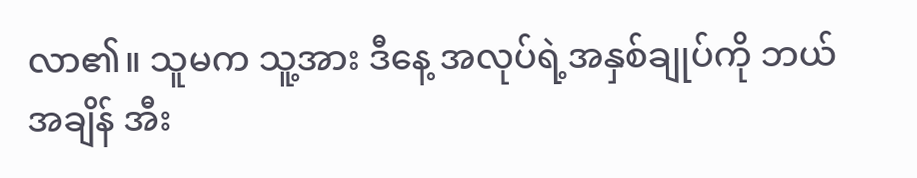လာ၏။ သူမက သူ့အား ဒီနေ့ အလုပ်ရဲ့အနှစ်ချုပ်ကို ဘယ်အချိန် အီး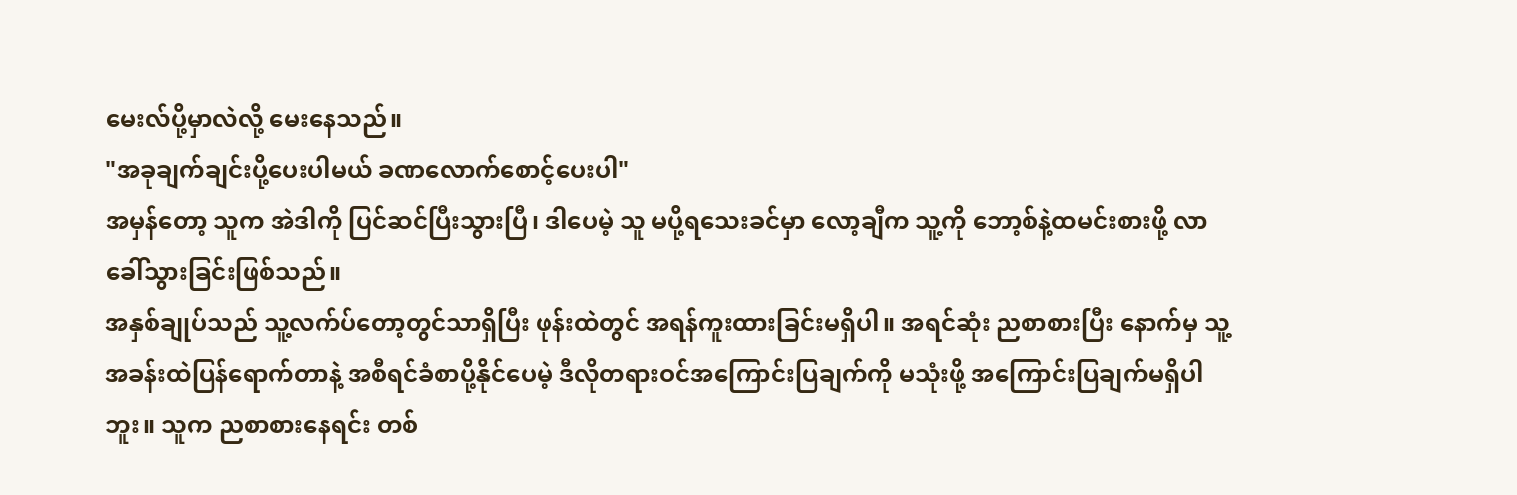မေးလ်ပို့မှာလဲလို့ မေးနေသည်။
"အခုချက်ချင်းပို့ပေးပါမယ် ခဏလောက်စောင့်ပေးပါ"
အမှန်တော့ သူက အဲဒါကို ပြင်ဆင်ပြီးသွားပြီ၊ ဒါပေမဲ့ သူ မပို့ရသေးခင်မှာ လော့ချီက သူ့ကို ဘော့စ်နဲ့ထမင်းစားဖို့ လာခေါ်သွားခြင်းဖြစ်သည်။
အနှစ်ချုပ်သည် သူ့လက်ပ်တော့တွင်သာရှိပြီး ဖုန်းထဲတွင် အရန်ကူးထားခြင်းမရှိပါ။ အရင်ဆုံး ညစာစားပြီး နောက်မှ သူ့အခန်းထဲပြန်ရောက်တာနဲ့ အစီရင်ခံစာပို့နိုင်ပေမဲ့ ဒီလိုတရားဝင်အကြောင်းပြချက်ကို မသုံးဖို့ အကြောင်းပြချက်မရှိပါဘူး။ သူက ညစာစားနေရင်း တစ်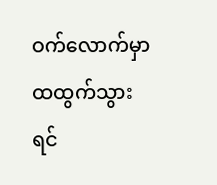ဝက်လောက်မှာ ထထွက်သွားရင်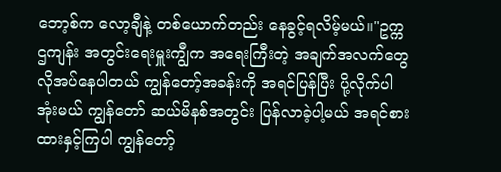ဘော့စ်က လော့ချီနဲ့ တစ်ယောက်တည်း နေခွင့်ရလိမ့်မယ်။"ဥက္ကဌကျန်း အတွင်းရေးမှူးကျွီက အရေးကြီးတဲ့ အချက်အလက်တွေ လိုအပ်နေပါတယ် ကျွန်တော့်အခန်းကို အရင်ပြန်ပြီး ပို့လိုက်ပါအုံးမယ် ကျွန်တော် ဆယ်မိနစ်အတွင်း ပြန်လာခဲ့ပါ့မယ် အရင်စားထားနှင့်ကြပါ ကျွန်တော့်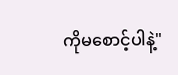ကိုမစောင့်ပါနဲ့"